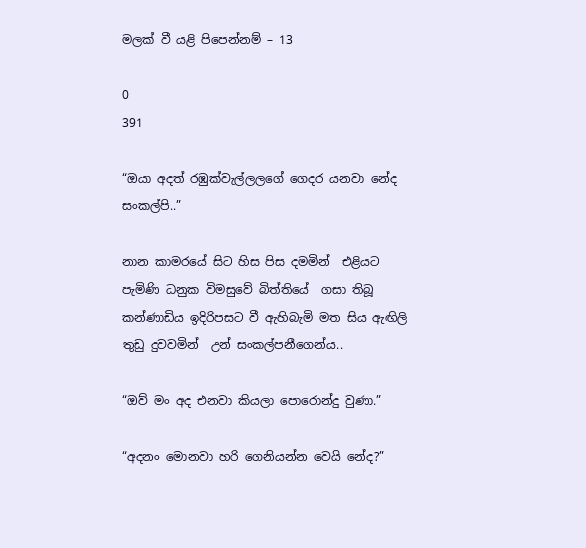මලක් වී යළි පිපෙන්නම් – 13

0
391

“ඔයා අදත් රඹුක්වැල්ලලගේ ගෙදර යනවා නේද සංකල්පි..”

නාන කාමරයේ සිට හිස පිස දමමින්  එළියට පැමිණි ධනුක විමසුවේ බිත්තියේ  ගසා තිබූ කන්ණාඩිය ඉදිරිපසට වී ඇහිබැමි මත සිය ඇඟිලි තුඩු දුවවමින්  උන් සංකල්පනීගෙන්ය..

“ඔව් මං අද එනවා කියලා පොරොන්දු වුණා.”

“අදනං මොනවා හරි ගෙනියන්න වෙයි නේද?”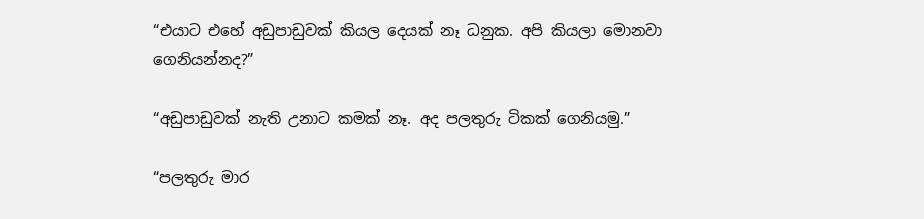“එයාට එහේ අඩුපාඩුවක් කියල දෙයක් නෑ ධනුක. අපි කියලා මොනවා ගෙනියන්නද?”

“අඩුපාඩුවක් නැති උනාට කමක් නෑ. අද පලතුරු ටිකක් ගෙනියමු.”

“පලතුරු මාර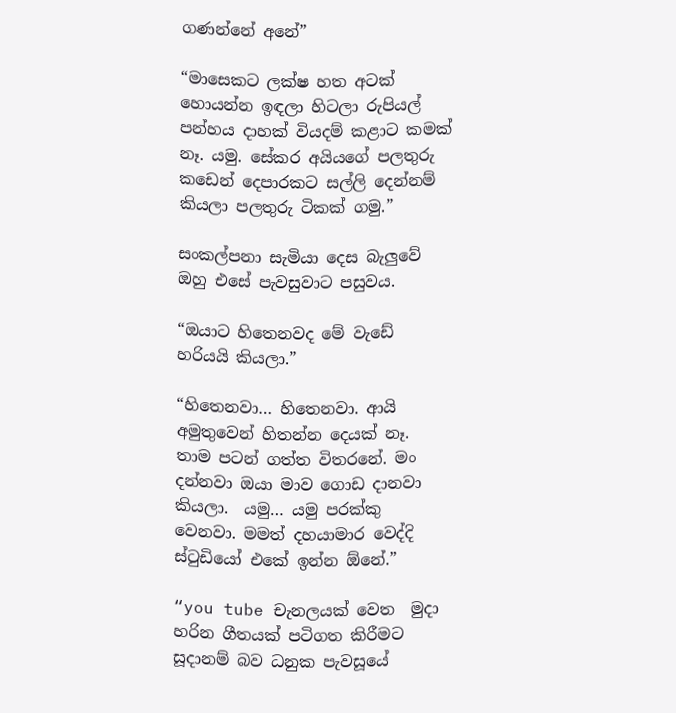ගණන්නේ අනේ”

“මාසෙකට ලක්ෂ හත අටක් හොයන්න ඉඳලා හිටලා රුපියල් පන්හය දාහක් වියදම් කළාට කමක් නෑ. යමු. සේකර අයියගේ පලතුරු කඩෙන් දෙපාරකට සල්ලි දෙන්නම් කියලා පලතුරු ටිකක් ගමු.”

සංකල්පනා සැමියා දෙස බැලුවේ ඔහු එසේ පැවසුවාට පසුවය.

“ඔයාට හිතෙනවද මේ වැඩේ හරියයි කියලා.”

“හිතෙනවා… හිතෙනවා. ආයි අමුතුවෙන් හිතන්න දෙයක් නෑ. තාම පටන් ගත්ත විතරනේ. මං දන්නවා ඔයා මාව ගොඩ දානවා කියලා.  යමු… යමු පරක්කු වෙනවා. මමත් දහයාමාර වෙද්දි ස්ටුඩියෝ එකේ ඉන්න ඕනේ.”

“you tube චැනලයක් වෙත  මුදා හරින ගීතයක් පටිගත කිරීමට සූදානම් බව ධනුක පැවසූයේ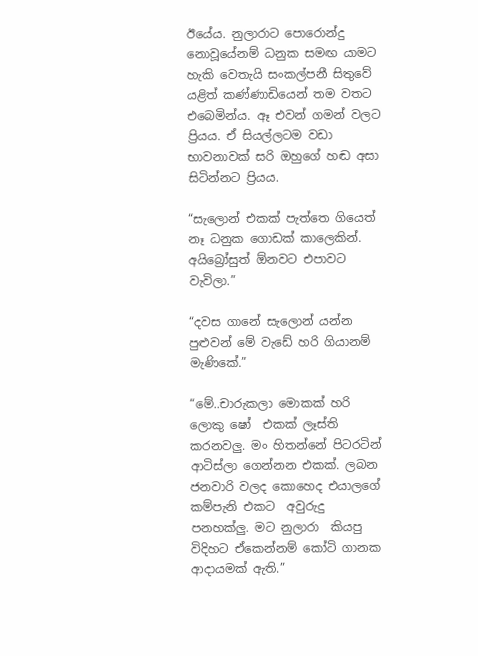ඊයේය. නුලාරාට පොරොන්දු නොවූයේනම් ධනුක සමඟ යාමට හැකි වෙතැයි සංකල්පනී සිතුවේ  යළිත් කණ්ණාඩියෙන් තම වතට එබෙමින්ය. ඈ එවන් ගමන් වලට ප්‍රියය. ඒ සියල්ලටම වඩා භාවනාවක් සරි ඔහුගේ හඬ අසා සිටින්නට ප්‍රියය.

“සැලොන් එකක් පැත්තෙ ගියෙත් නෑ ධනුක ගොඩක් කාලෙකින්. අයිබ්‍රෝසුත් ඕනවට එපාවට වැවිලා.”

“දවස ගානේ සැලොන් යන්න පුළුවන් මේ වැඩේ හරි ගියානම් මැණිකේ.”

“මේ..චාරුකලා මොකක් හරි ලොකු ෂෝ  එකක් ලෑස්ති කරනවලු. මං හිතන්නේ පිටරටින් ආටිස්ලා ගෙන්නන එකක්. ලබන ජනවාරි වලද කොහෙද එයාලගේ කම්පැනි එකට  අවුරුදු පනහක්ලු. මට නුලාරා  කියපු විදිහට ඒකෙන්නම් කෝටි ගානක ආදායමක් ඇති.”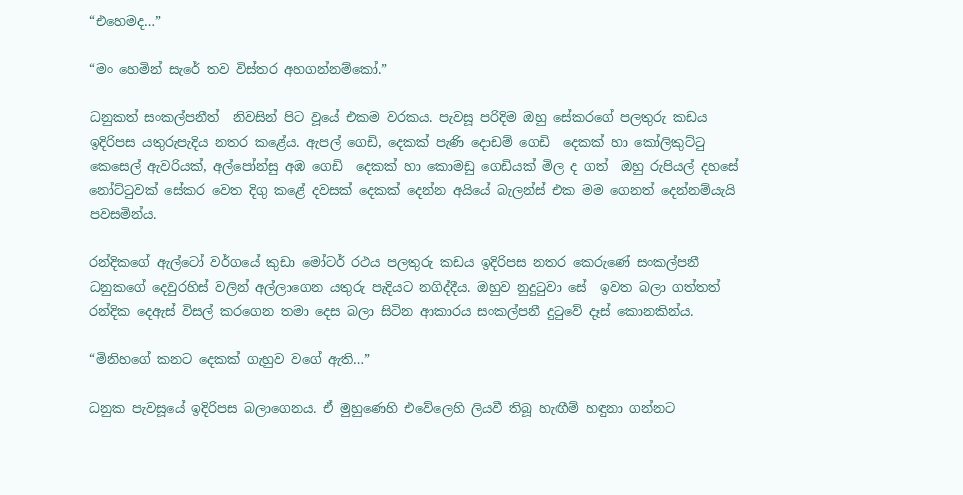“එහෙමද…”

“මං හෙමින් සැරේ තව විස්තර අහගන්නම්කෝ.”

ධනුකත් සංකල්පනීත්  නිවසින් පිට වූයේ එකම වරකය. පැවසූ පරිදිම ඔහු සේකරගේ පලතුරු කඩය ඉදිරිපස යතුරුපැදිය නතර කළේය. ඇපල් ගෙඩි, දෙකක් පැණි දොඩම් ගෙඩි  දෙකක් හා කෝලිකුට්ටු කෙසෙල් ඇවරියක්, අල්පෝන්සු අඹ ගෙඩි  දෙකක් හා කොමඩු ගෙඩියක් මිල ද ගත්  ඔහු රුපියල් දහසේ නෝට්ටුවක් සේකර වෙත දිගු කළේ දවසක් දෙකක් දෙන්න අයියේ බැලන්ස් එක මම ගෙනත් දෙන්නම්යැයි පවසමින්ය.

රන්දිකගේ ඇල්ටෝ වර්ගයේ කුඩා මෝටර් රථය පලතුරු කඩය ඉදිරිපස නතර කෙරුණේ සංකල්පනී  ධනුකගේ දෙවුරහිස් වලින් අල්ලාගෙන යතුරු පැදියට නගිද්දීය. ඔහුව නුදුටුවා සේ  ඉවත බලා ගත්තත් රන්දික දෙඇස් විසල් කරගෙන තමා දෙස බලා සිටින ආකාරය සංකල්පනී දුටුවේ දෑස් කොනකින්ය.

“මිනිහගේ කනට දෙකක් ගැහුව වගේ ඇති…”

ධනුක පැවසූයේ ඉදිරිපස බලාගෙනය. ඒ මුහුණෙහි එවේලෙහි ලියවී තිබූ හැඟීම් හඳුනා ගන්නට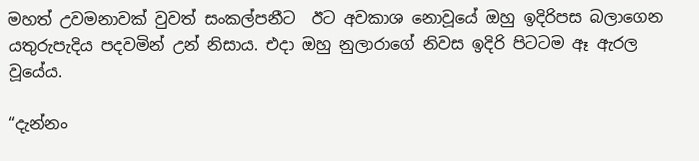මහත් උවමනාවක් වුවත් සංකල්පනීට  ඊට අවකාශ නොවූයේ ඔහු ඉදිරිපස බලාගෙන යතුරුපැදිය පදවමින් උන් නිසාය. එදා ඔහු නුලාරාගේ නිවස ඉදිරි පිටටම ඈ ඇරල වූයේය.

“දැන්නං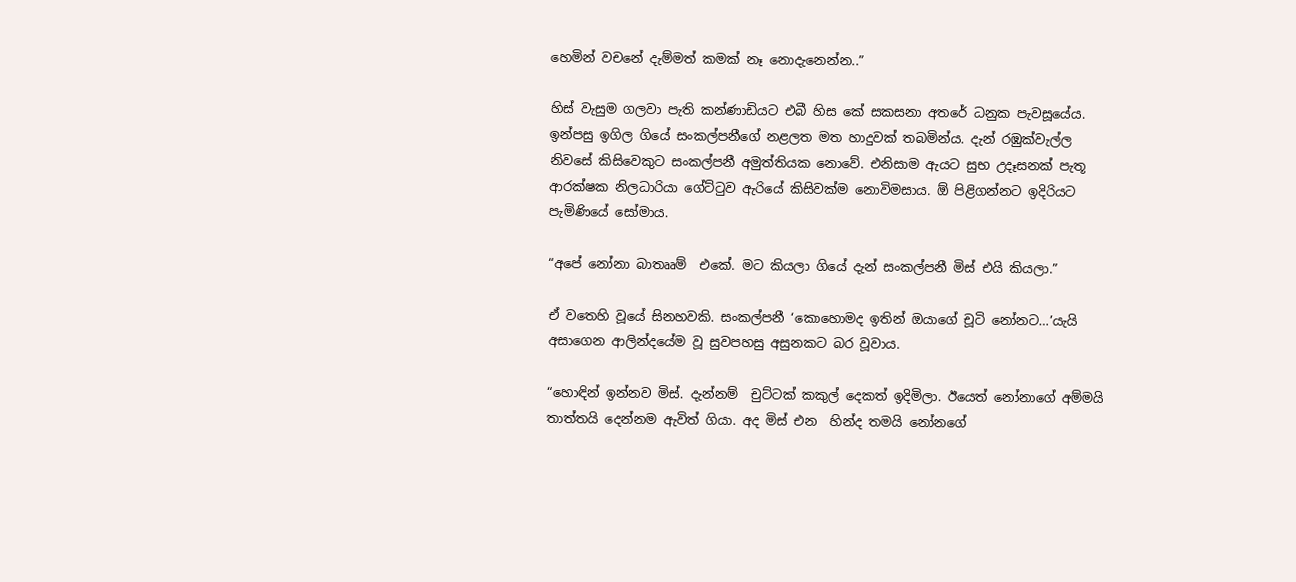හෙමින් වචනේ දැම්මත් කමක් නෑ නොදැනෙන්න..”

හිස් වැසුම ගලවා පැති කන්ණාඩියට එබී හිස කේ සකසනා අතරේ ධනුක පැවසූයේය. ඉන්පසු ඉගිල ගියේ සංකල්පනීගේ නළලත මත හාදුවක් තබමින්ය. දැන් රඹුක්වැල්ල නිවසේ කිසිවෙකුට සංකල්පනී අමුත්තියක නොවේ. එනිසාම ඇයට සුභ උදෑසනක් පැතූ ආරක්ෂක නිලධාරියා ගේට්ටුව ඇරියේ කිසිවක්ම නොවිමසාය. ඕ පිළිගන්නට ඉදිරියට පැමිණියේ සෝමාය.

“අපේ නෝනා බාතෲම්  එකේ. මට කියලා ගියේ දැන් සංකල්පනී මිස් එයි කියලා.”

ඒ වතෙහි වූයේ සිනහවකි. සංකල්පනී ‘කොහොමද ඉතින් ඔයාගේ චූටි නෝනට…’යැයි අසාගෙන ආලින්දයේම වූ සුවපහසු අසුනකට බර වූවාය.

“හොඳින් ඉන්නව මිස්. දැන්නම්  චුට්ටක් කකුල් දෙකත් ඉදිමිලා. ඊයෙත් නෝනාගේ අම්මයි තාත්තයි දෙන්නම ඇවිත් ගියා. අද මිස් එන  හින්ද තමයි නෝනගේ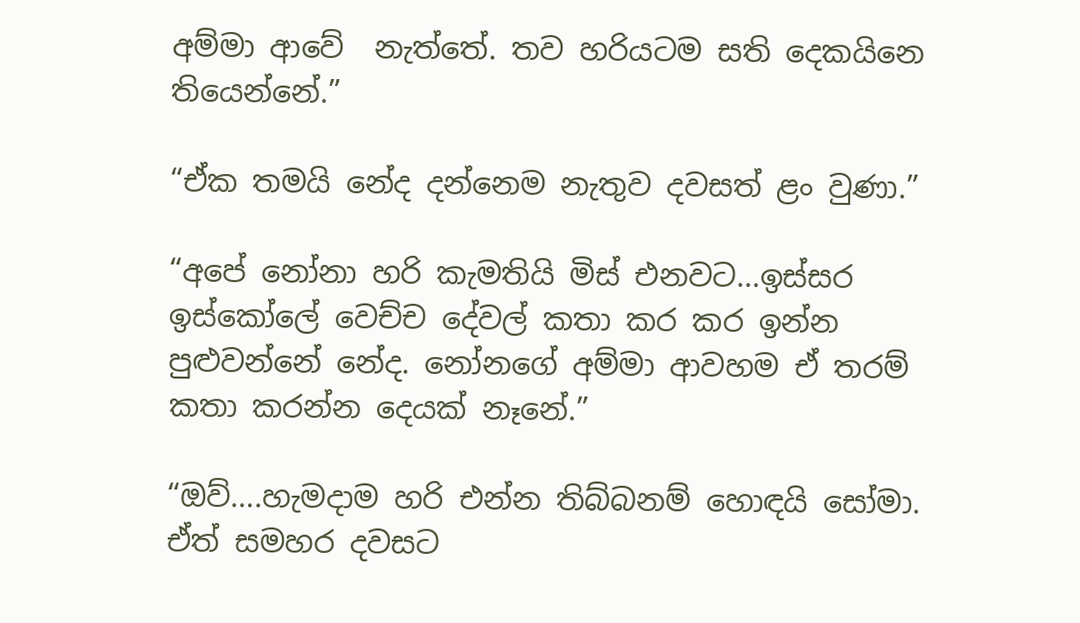අම්මා ආවේ  නැත්තේ. තව හරියටම සති දෙකයිනෙ තියෙන්නේ.”

“ඒක තමයි නේද දන්නෙම නැතුව දවසත් ළං වුණා.”

“අපේ නෝනා හරි කැමතියි මිස් එනවට…ඉස්සර ඉස්කෝලේ වෙච්ච දේවල් කතා කර කර ඉන්න පුළුවන්නේ නේද. නෝනගේ අම්මා ආවහම ඒ තරම් කතා කරන්න දෙයක් නෑනේ.”

“ඔව්….හැමදාම හරි එන්න තිබ්බනම් හොඳයි සෝමා. ඒත් සමහර දවසට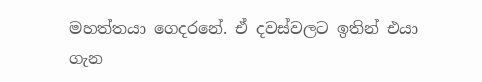මහත්තයා ගෙදරනේ. ඒ දවස්වලට ඉතින් එයා ගැන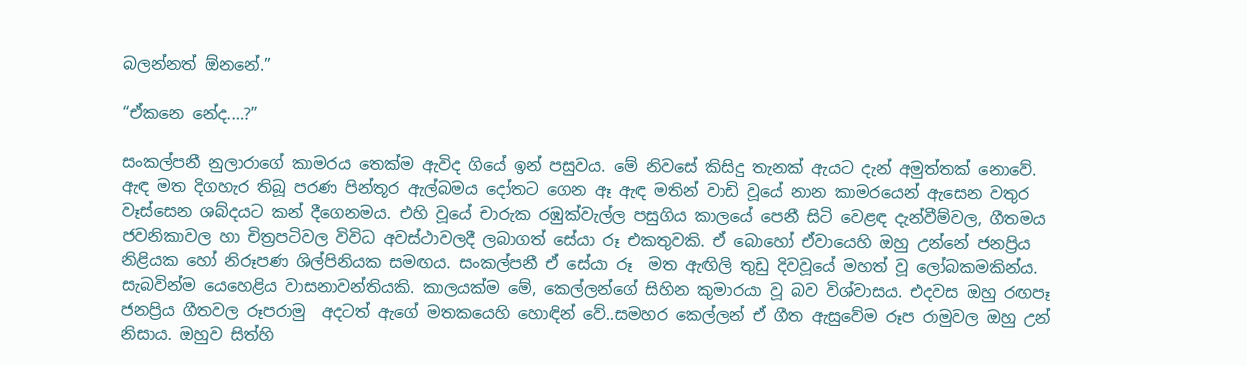බලන්නත් ඕනනේ.”

“ඒකනෙ නේද.…?”

සංකල්පනී නුලාරාගේ කාමරය තෙක්ම ඇවිද ගියේ ඉන් පසුවය. මේ නිවසේ කිසිදු තැනක් ඇයට දැන් අමුත්තක් නොවේ. ඇඳ මත දිගහැර තිබූ පරණ පින්තූර ඇල්බමය දෝතට ගෙන ඈ ඇඳ මතින් වාඩි වූයේ නාන කාමරයෙන් ඇසෙන වතුර වෑස්සෙන ශබ්දයට කන් දීගෙනමය. එහි වූයේ චාරුක රඹුක්වැල්ල පසුගිය කාලයේ පෙනී සිටි වෙළඳ දැන්වීම්වල, ගීතමය ජවනිකාවල හා චිත්‍රපටිවල විවිධ අවස්ථාවලදී ලබාගත් සේයා රූ එකතුවකි. ඒ බොහෝ ඒවායෙහි ඔහු උන්නේ ජනප්‍රිය නිළියක හෝ නිරූපණ ශිල්පිනියක සමඟය. සංකල්පනී ඒ සේයා රූ  මත ඇඟිලි තුඩු දිවවූයේ මහත් වූ ලෝබකමකින්ය. සැබවින්ම යෙහෙළිය වාසනාවන්තියකි. කාලයක්ම මේ, කෙල්ලන්ගේ සිහින කුමාරයා වූ බව විශ්වාසය. එදවස ඔහු රඟපෑ ජනප්‍රිය ගීතවල රූපරාමු  අදටත් ඇගේ මතකයෙහි හොඳින් වේ..සමහර කෙල්ලන් ඒ ගීත ඇසුවේම රූප රාමුවල ඔහු උන් නිසාය. ඔහුව සිත්හි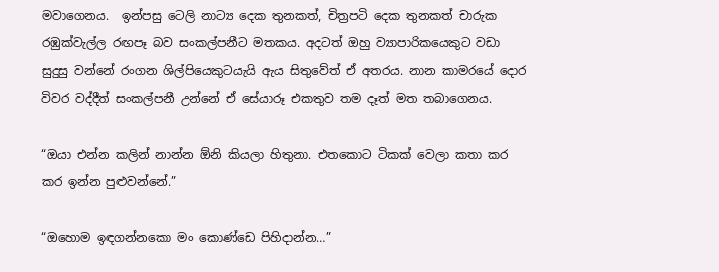මවාගෙනය.  ඉන්පසු ටෙලි නාට්‍ය දෙක තුනකත්, චිත්‍රපටි දෙක තුනකත් චාරුක රඹුක්වැල්ල රඟපෑ බව සංකල්පනීට මතකය. අදටත් ඔහු ව්‍යාපාරිකයෙකුට වඩා සුදුසු වන්නේ රංගන ශිල්පියෙකුටයැයි ඇය සිතුවේත් ඒ අතරය. නාන කාමරයේ දොර විවර වද්දීත් සංකල්පනී උන්නේ ඒ සේයාරූ එකතුව තම දෑත් මත තබාගෙනය.

“ඔයා එන්න කලින් නාන්න ඕනි කියලා හිතුනා. එතකොට ටිකක් වෙලා කතා කර කර ඉන්න පුළුවන්නේ.”

“ඔහොම ඉඳගන්නකො මං කොණ්ඩෙ පිහිදාන්න…”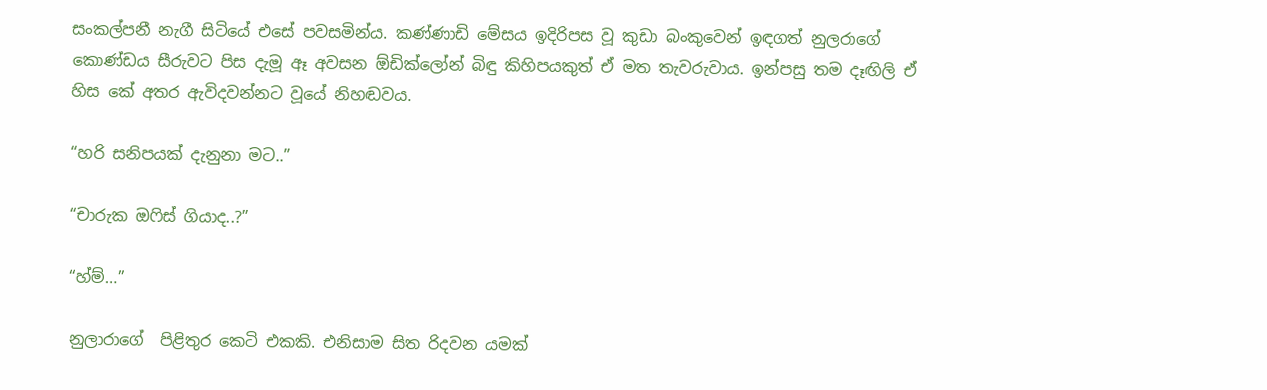සංකල්පනී නැගී සිටියේ එසේ පවසමින්ය. කණ්ණාඩි මේසය ඉදිරිපස වූ කුඩා බංකුවෙන් ඉඳගත් නුලරාගේ කොණ්ඩය සීරුවට පිස දැමූ ඈ අවසන ඕඩික්ලෝන් බිඳු කිහිපයකුත් ඒ මත තැවරුවාය. ඉන්පසු තම දෑඟිලි ඒ හිස කේ අතර ඇවිදවන්නට වූයේ නිහඬවය.

“හරි සනිපයක් දැනුනා මට..”

“චාරුක ඔෆිස් ගියාද..?”

“හ්ම්…”

නුලාරාගේ  පිළිතුර කෙටි එකකි. එනිසාම සිත රිදවන යමක්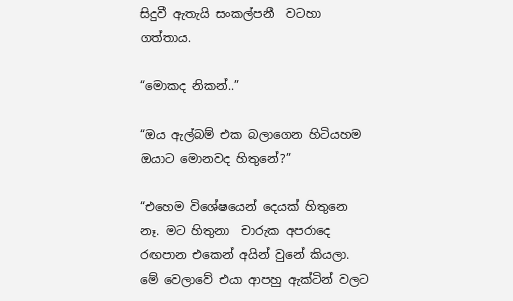සිදුවී ඇතැයි සංකල්පනී  වටහා ගත්තාය.

“මොකද නිකන්..”

“ඔය ඇල්බම් එක බලාගෙන හිටියහම ඔයාට මොනවද හිතුනේ?”

“එහෙම විශේෂයෙන් දෙයක් හිතුනෙ නෑ. මට හිතුනා  චාරුක අපරාදෙ රඟපාන එකෙන් අයින් වුනේ කියලා. මේ වෙලාවේ එයා ආපහු ඇක්ටින් වලට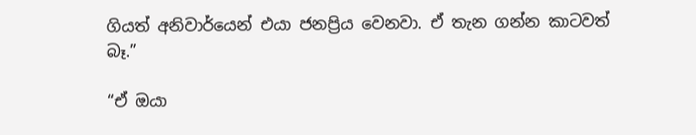ගියත් අනිවාර්යෙන් එයා ජනප්‍රිය වෙනවා. ඒ තැන ගන්න කාටවත් බෑ.”

“ඒ ඔයා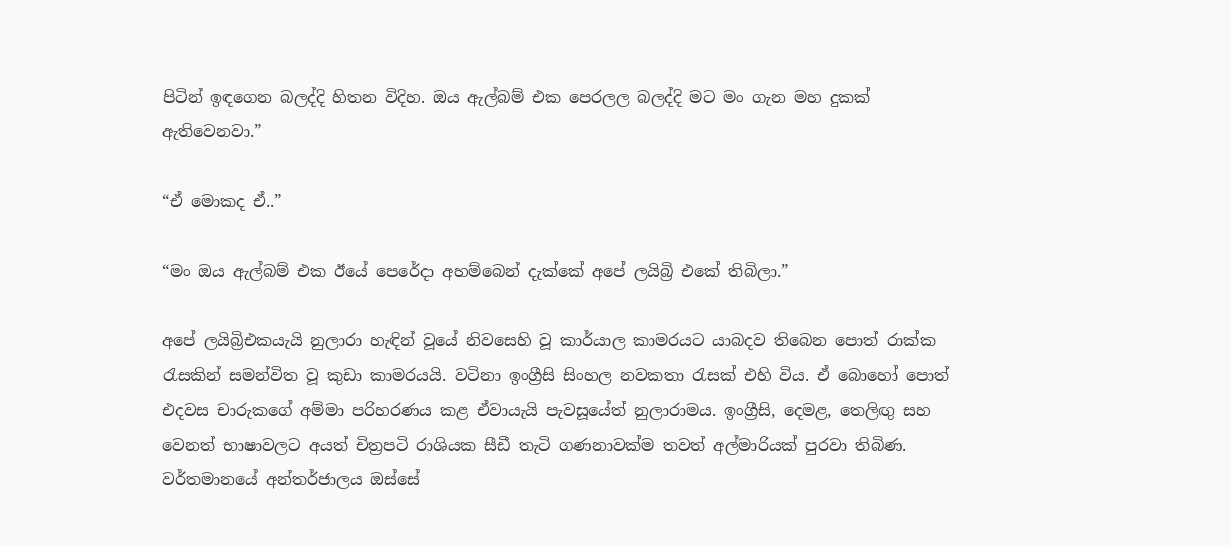පිටින් ඉඳගෙන බලද්දි හිතන විදිහ. ඔය ඇල්බම් එක පෙරලල බලද්දි මට මං ගැන මහ දුකක් ඇතිවෙනවා.”

“ඒ මොකද ඒ..”

“මං ඔය ඇල්බම් එක ඊයේ පෙරේදා අහම්බෙන් දැක්කේ අපේ ලයිබ්‍රි එකේ තිබිලා.”

අපේ ලයිබ්‍රිඑකයැයි නුලාරා හැඳින් වූයේ නිවසෙහි වූ කාර්යාල කාමරයට යාබදව තිබෙන පොත් රාක්ක රැසකින් සමන්විත වූ කුඩා කාමරයයි. වටිනා ඉංග්‍රීසි සිංහල නවකතා රැසක් එහි විය. ඒ බොහෝ පොත් එදවස චාරුකගේ අම්මා පරිහරණය කළ ඒවායැයි පැවසූයේත් නුලාරාමය. ඉංග්‍රීසි, දෙමළ, තෙලිඟු සහ වෙනත් භාෂාවලට අයත් චිත්‍රපටි රාශියක සීඩී තැටි ගණනාවක්ම තවත් අල්මාරියක් පුරවා තිබිණ. වර්තමානයේ අන්තර්ජාලය ඔස්සේ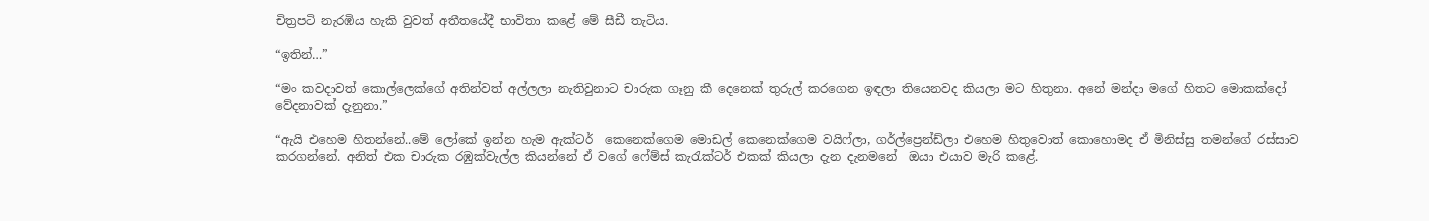චිත්‍රපටි නැරඹිය හැකි වුවත් අතීතයේදී භාවිතා කළේ මේ සීඩී තැටිය.

“ඉතින්…”

“මං කවදාවත් කොල්ලෙක්ගේ අතින්වත් අල්ලලා නැතිවුනාට චාරුක ගෑනු කී දෙනෙක් තුරුල් කරගෙන ඉඳලා තියෙනවද කියලා මට හිතුනා. අනේ මන්දා මගේ හිතට මොකක්දෝ වේදනාවක් දැනුනා.”

“ඇයි එහෙම හිතන්නේ..මේ ලෝකේ ඉන්න හැම ඇක්ටර්  කෙනෙක්ගෙම මොඩල් කෙනෙක්ගෙම වයිෆ්ලා, ගර්ල්ප්‍රෙන්ඩ්ලා එහෙම හිතුවොත් කොහොමද ඒ මිනිස්සු තමන්ගේ රස්සාව කරගන්නේ. අනිත් එක චාරුක රඹුක්වැල්ල කියන්නේ ඒ වගේ ෆේම්ස් කැරැක්ටර් එකක් කියලා දැන දැනමනේ  ඔයා එයාව මැරි කළේ.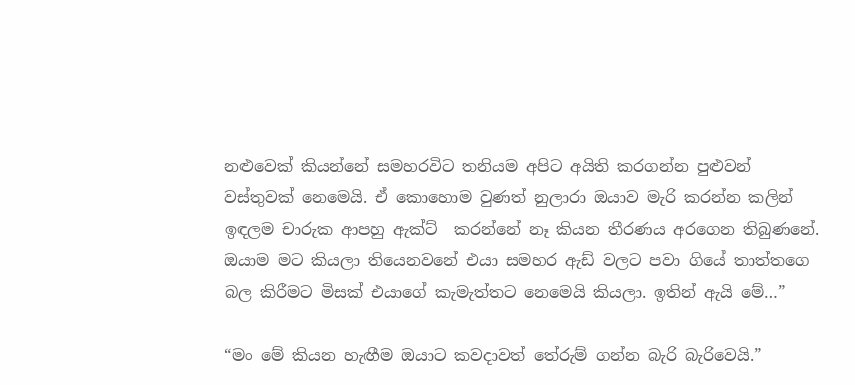නළුවෙක් කියන්නේ සමහරවිට තනියම අපිට අයිති කරගන්න පුළුවන් වස්තුවක් නෙමෙයි. ඒ කොහොම වුණත් නුලාරා ඔයාව මැරි කරන්න කලින් ඉඳලම චාරුක ආපහු ඇක්ට්  කරන්නේ නෑ කියන තීරණය අරගෙන තිබුණනේ. ඔයාම මට කියලා තියෙනවනේ එයා සමහර ඇඩ් වලට පවා ගියේ තාත්තගෙ බල කිරීමට මිසක් එයාගේ කැමැත්තට නෙමෙයි කියලා. ඉතින් ඇයි මේ…”

“මං මේ කියන හැඟීම ඔයාට කවදාවත් තේරුම් ගන්න බැරි බැරිවෙයි.”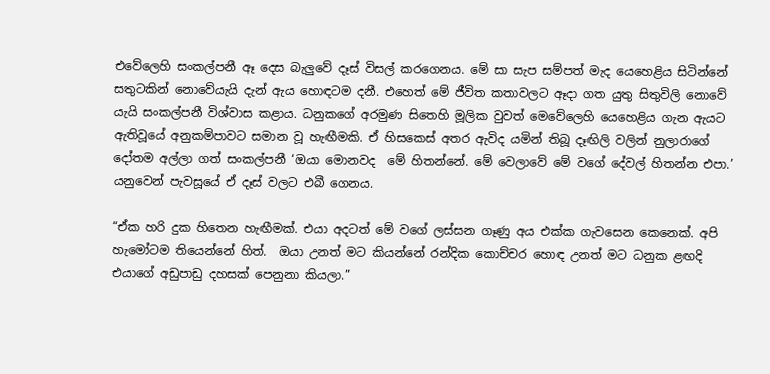එවේලෙහි සංකල්පනී ඈ දෙස බැලුවේ දෑස් විසල් කරගෙනය. මේ සා සැප සම්පත් මැද යෙහෙළිය සිටින්නේ සතුටකින් නොවේයැයි දැන් ඇය හොඳටම දනී. එහෙත් මේ ජීවිත කතාවලට ඈදා ගත යුතු සිතුවිලි නොවේ යැයි සංකල්පනී විශ්වාස කළාය. ධනුකගේ අරමුණ සිතෙහි මූලික වුවත් මෙවේලෙහි යෙහෙළිය ගැන ඇයට ඇතිවූයේ අනුකම්පාවට සමාන වූ හැඟීමකි. ඒ හිසකෙස් අතර ඇවිද යමින් තිබූ දෑඟිලි වලින් නුලාරාගේ දෝතම අල්ලා ගත් සංකල්පනී ‘ඔයා මොනවද  මේ හිතන්නේ. මේ වෙලාවේ මේ වගේ දේවල් හිතන්න එපා.’ යනුවෙන් පැවසූයේ ඒ දෑස් වලට එබී ගෙනය.

“ඒක හරි දුක හිතෙන හැඟීමක්. එයා අදටත් මේ වගේ ලස්සන ගෑණු අය එක්ක ගැවසෙන කෙනෙක්. අපි හැමෝටම තියෙන්නේ හිත්.  ඔයා උනත් මට කියන්නේ රන්දික කොච්චර හොඳ උනත් මට ධනුක ළඟදි එයාගේ අඩුපාඩු දහසක් පෙනුනා කියලා.”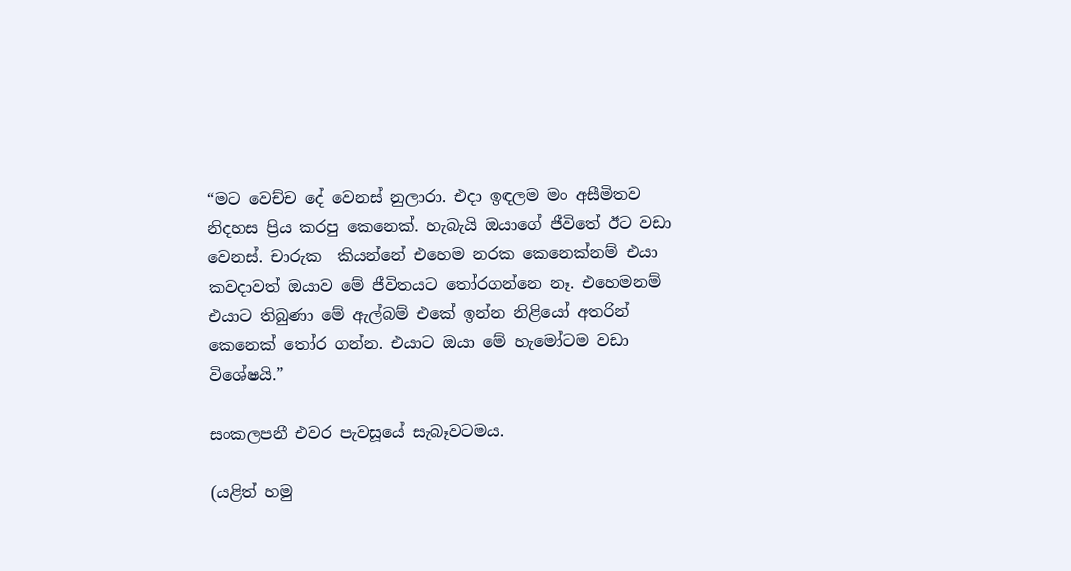“මට වෙච්ච දේ වෙනස් නුලාරා. එදා ඉඳලම මං අසීමිතව නිදහස ප්‍රිය කරපු කෙනෙක්. හැබැයි ඔයාගේ ජීවිතේ ඊට වඩා වෙනස්. චාරුක  කියන්නේ එහෙම නරක කෙනෙක්නම් එයා කවදාවත් ඔයාව මේ ජීවිතයට තෝරගන්නෙ නෑ. එහෙමනම් එයාට තිබුණා මේ ඇල්බම් එකේ ඉන්න නිළියෝ අතරින් කෙනෙක් තෝර ගන්න. එයාට ඔයා මේ හැමෝටම වඩා විශේෂයි.”

සංකලපනී එවර පැවසූයේ සැබෑවටමය.

(යළිත් හමු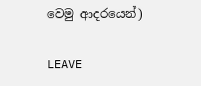වෙමු ආදරයෙන්)

LEAVE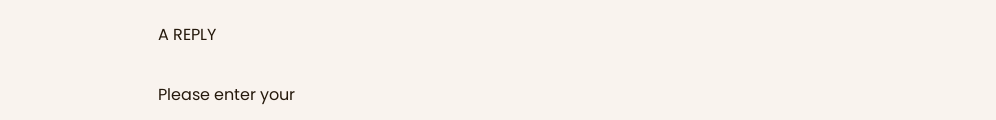A REPLY

Please enter your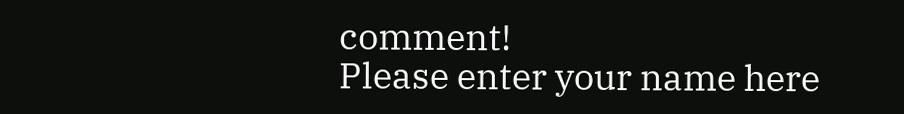comment!
Please enter your name here